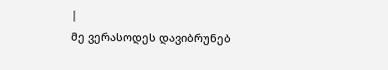|
მე ვერასოდეს დავიბრუნებ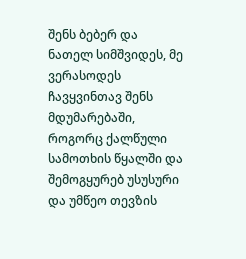შენს ბებერ და ნათელ სიმშვიდეს, მე ვერასოდეს ჩავყვინთავ შენს მდუმარებაში, როგორც ქალწული სამოთხის წყალში და შემოგყურებ უსუსური და უმწეო თევზის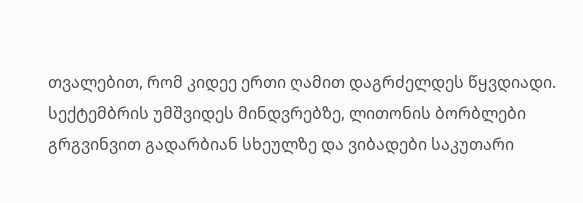თვალებით, რომ კიდეე ერთი ღამით დაგრძელდეს წყვდიადი.
სექტემბრის უმშვიდეს მინდვრებზე, ლითონის ბორბლები გრგვინვით გადარბიან სხეულზე და ვიბადები საკუთარი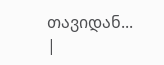თავიდან... |